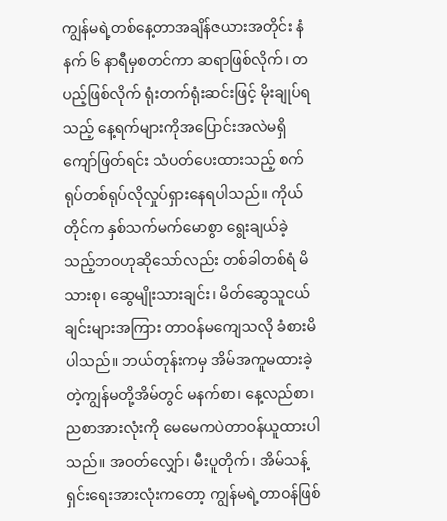ကျွန်မရဲ့တစ်နေ့တာအချိန်ဇယားအတိုင်း နံနက် ၆ နာရီမှစတင်ကာ ဆရာဖြစ်လိုက်၊ တပည့်ဖြစ်လိုက် ရုံးတက်ရုံးဆင်းဖြင့် မိုးချုပ်ရသည့် နေ့ရက်များကိုအပြောင်းအလဲမရှိကျော်ဖြတ်ရင်း သံပတ်ပေးထားသည့် စက်ရုပ်တစ်ရုပ်လိုလှုပ်ရှားနေရပါသည်။ ကိုယ်တိုင်က နှစ်သက်မက်မောစွာ ရွေးချယ်ခဲ့သည့်ဘဝဟုဆိုသော်လည်း တစ်ခါတစ်ရံ မိသားစု၊ ဆွေမျိုးသားချင်း၊ မိတ်ဆွေသူငယ်ချင်းများအကြား တာဝန်မကျေသလို ခံစားမိပါသည်။ ဘယ်တုန်းကမှ အိမ်အကူမထားခဲ့တဲ့ကျွန်မတို့အိမ်တွင် မနက်စာ၊ နေ့လည်စာ၊ ညစာအားလုံးကို မေမေကပဲတာဝန်ယူထားပါသည်။ အဝတ်လျှော်၊ မီးပူတိုက်၊ အိမ်သန့်ရှင်းရေးအားလုံးကတော့ ကျွန်မရဲ့တာဝန်ဖြစ်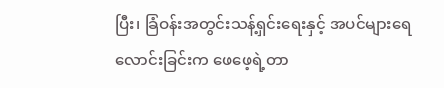ပြီး၊ ခြံဝန်းအတွင်းသန့်ရှင်းရေးနှင့် အပင်များရေလောင်းခြင်းက ဖေဖေ့ရဲ့တာ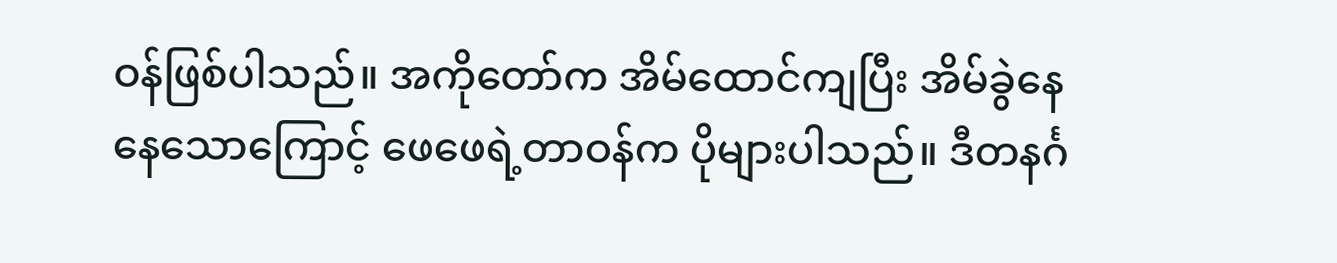ဝန်ဖြစ်ပါသည်။ အကိုတော်က အိမ်ထောင်ကျပြီး အိမ်ခွဲနေနေသောကြောင့် ဖေဖေရဲ့တာဝန်က ပိုများပါသည်။ ဒီတနင်္ဂ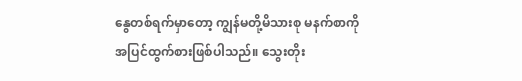နွေတစ်ရက်မှာတော့ ကျွန်မတို့မိသားစု မနက်စာကိုအပြင်ထွက်စားဖြစ်ပါသည်။ သွေးတိုး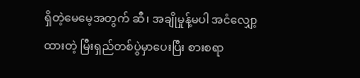ရှိတဲ့မေမေ့အတွက် ဆီ၊ အချိုမှုန့်မပါ အငံလျှော့ထားတဲ့ မြီးရှည်တစ်ပွဲမှာပေးပြီး စားစရာ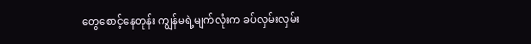တွေစောင့်နေတုန်း ကျွန်မရဲ့မျက်လုံးက ခပ်လှမ်းလှမ်း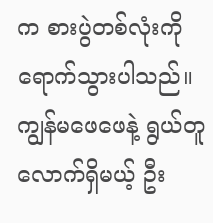က စားပွဲတစ်လုံးကိုရောက်သွားပါသည်။ ကျွန်မဖေဖေနဲ့ ရွယ်တူလောက်ရှိမယ့် ဦး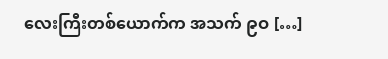လေးကြီးတစ်ယောက်က အသက် ၉ဝ […]